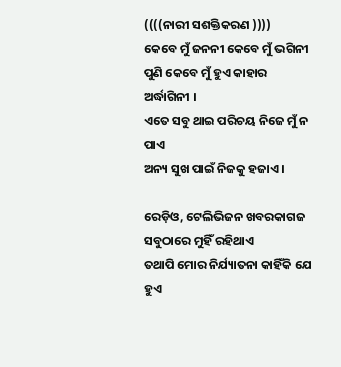((((ନାରୀ ସଶକ୍ତିକରଣ ))))
କେବେ ମୁଁ ଜନନୀ କେବେ ମୁଁ ଭଗିନୀ
ପୁଣି କେବେ ମୁଁ ହୁଏ କାହାର  ଅର୍ଦ୍ଧାଗିନୀ ।
ଏତେ ସବୁ ଥାଇ ପରିଚୟ ନିଜେ ମୁଁ ନ ପାଏ
ଅନ୍ୟ ସୁଖ ପାଇଁ ନିଜକୁ ହଜାଏ ।

ରେଡ଼ିଓ, ଟେଲିଭିଜନ ଖବରକାଗଜ
ସବୁଠାରେ ମୁହିଁ ରହିଥାଏ
ତଥାପି ମୋର ନିର୍ଯ୍ୟାତନା କାହିଁକି ଯେ ହୁଏ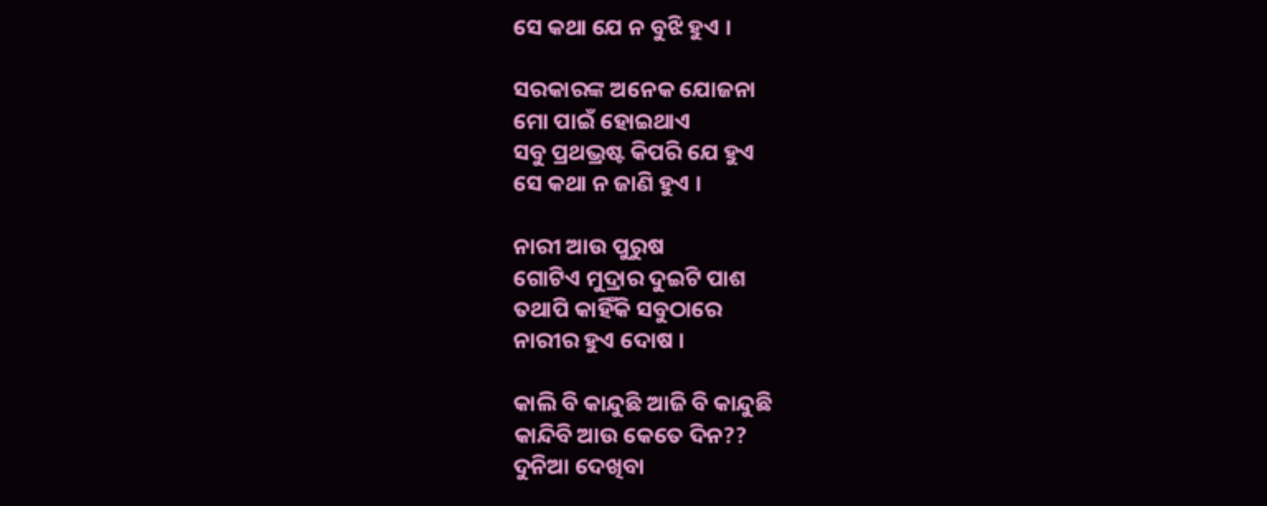ସେ କଥା ଯେ ନ ବୁଝି ହୁଏ ।

ସରକାରଙ୍କ ଅନେକ ଯୋଜନା
ମୋ ପାଇଁ ହୋଇଥାଏ
ସବୁ ପ୍ରଥଭ୍ରଷ୍ଟ କିପରି ଯେ ହୁଏ
ସେ କଥା ନ ଜାଣି ହୁଏ ।

ନାରୀ ଆଉ ପୁରୁଷ
ଗୋଟିଏ ମୁଦ୍ରାର ଦୁଇଟି ପାଶ
ତଥାପି କାହିଁକି ସବୁଠାରେ
ନାରୀର ହୁଏ ଦୋଷ ।

କାଲି ବି କାନ୍ଦୁଛି ଆଜି ବି କାନ୍ଦୁଛି
କାନ୍ଦିବି ଆଉ କେତେ ଦିନ??
ଦୁନିଆ ଦେଖିବା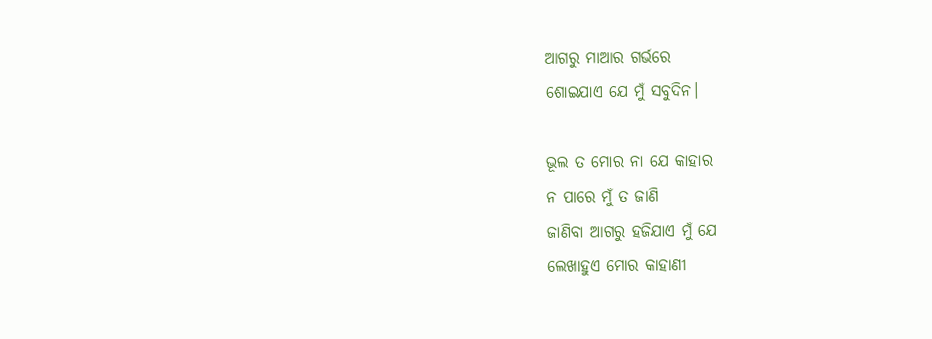ଆଗରୁ ମାଆର ଗର୍ଭରେ
ଶୋଇଯାଏ ଯେ ମୁଁ ସବୁଦିନ।

ଭୂଲ ତ ମୋର ନା ଯେ କାହାର
ନ ପାରେ ମୁଁ ତ ଜାଣି
ଜାଣିବା ଆଗରୁ ହଜିଯାଏ ମୁଁ ଯେ
ଲେଖାହୁଏ ମୋର କାହାଣୀ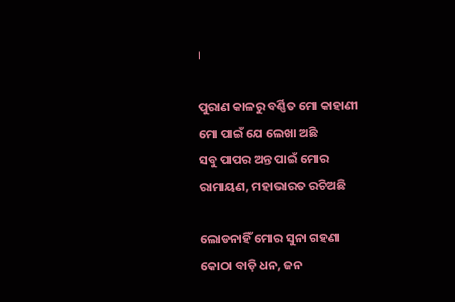।

ପୁରାଣ କାଳରୁ ବର୍ଣ୍ଣିତ ମୋ କାହାଣୀ
ମୋ ପାଇଁ ଯେ ଲେଖା ଅଛି
ସବୁ ପାପର ଅନ୍ତ ପାଇଁ ମୋର
ରାମାୟଣ, ମହାଭାରତ ରଚିଅଛି

ଲୋଡନାହିଁ ମୋର ସୁନା ଗହଣା
କୋଠା ବାଡ଼ି ଧନ, ଜନ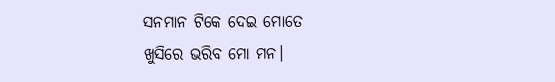ସନମାନ ଟିକେ ଦେଇ ମୋତେ
ଖୁସିରେ ଭରିବ ମୋ ମନ।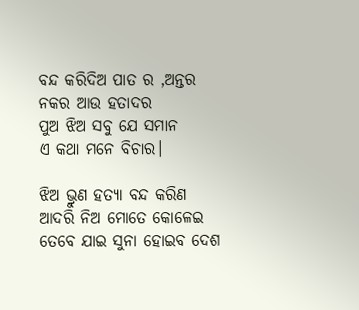ବନ୍ଦ କରିଦିଅ ପାତ ର ,ଅନ୍ତର
ନକର ଆଉ ହତାଦର
ପୁଅ ଝିଅ ସବୁ ଯେ ସମାନ
ଏ କଥା ମନେ ବିଚାର।

ଝିଅ ଭ୍ରୁଣ ହତ୍ୟା ବନ୍ଦ କରିଣ
ଆଦରି ନିଅ ମୋତେ କୋଳେଇ
ତେବେ ଯାଇ ସୁନା ହୋଇବ ଦେଶ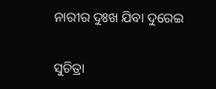ନାରୀର ଦୁଃଖ ଯିବା ଦୁରେଇ

ସୁଚିତ୍ରା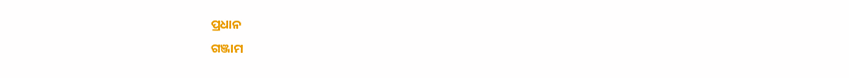ପ୍ରଧାନ
ଗଞ୍ଜାମ